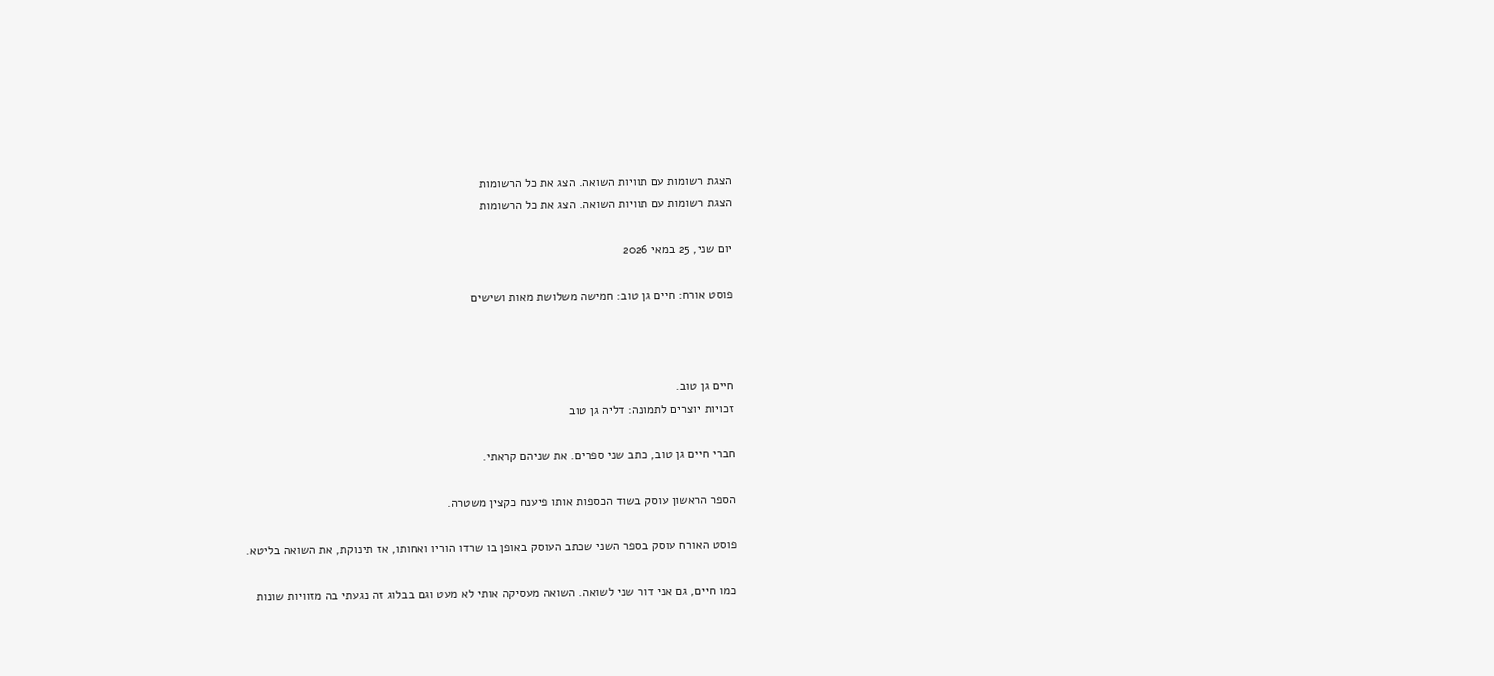הצגת רשומות עם תוויות השואה. הצג את כל הרשומות
הצגת רשומות עם תוויות השואה. הצג את כל הרשומות

יום שני, 25 במאי 2026

פוסט אורח: חיים גן טוב: חמישה משלושת מאות ושישים



חיים גן טוב.
זכויות יוצרים לתמונה: דליה גן טוב

חברי חיים גן טוב, כתב שני ספרים. את שניהם קראתי.

הספר הראשון עוסק בשוד הכספות אותו פיענח כקצין משטרה.

פוסט האורח עוסק בספר השני שכתב העוסק באופן בו שרדו הוריו ואחותו, אז תינוקת, את השואה בליטא.

כמו חיים, גם אני דור שני לשואה. השואה מעסיקה אותי לא מעט וגם בבלוג זה נגעתי בה מזוויות שונות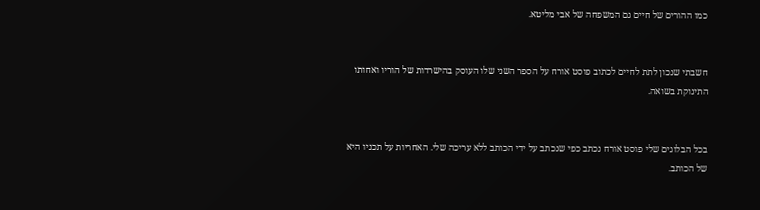כמו ההורים של חיים גם המשפחה של אבי מליטא.


חשבתי שנכון לתת לחיים לכתוב פוסט אורח על הספר השני שלו העוסק בהישרדות של הוריו ואחותו התינוקת בשואה.


בכל הבלוגים שלי פוסט אורח נכתב כפי שנכתב על ידי הכותב ללא עריכה שלי. האחריות על תכניו היא של הכותב.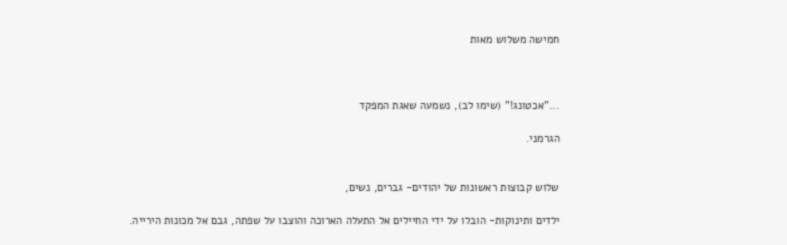חמישה משלוש מאות



..."אכטונג!" (שימו לב), נשמעה שאגת המפקד

הגרמני.


שלוש קבוצות ראשונות של יהודים- גברים, נשים,

ילדים ותינוקות- הובלו על ידי החיילים אל התעלה הארוכה והוצבו על שפתה, גבם אל מכונות הירייה.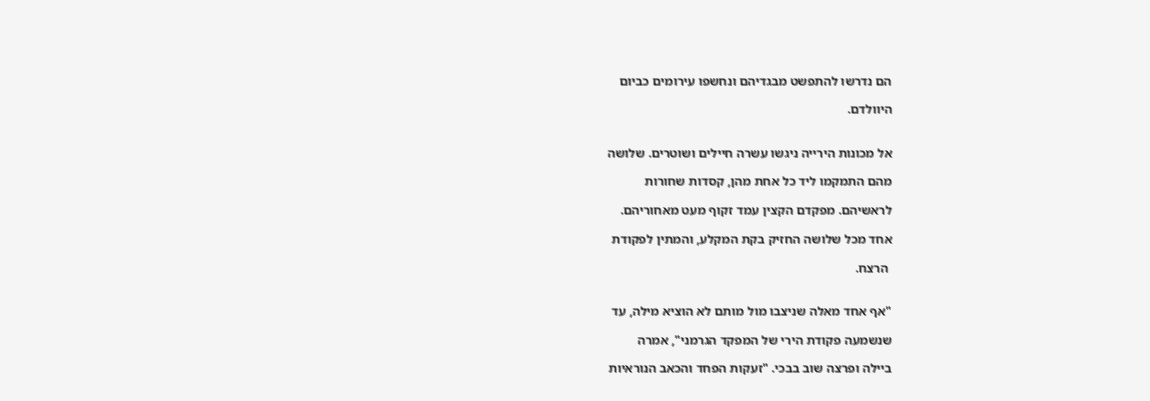הם נדרשו להתפשט מבגדיהם ונחשפו עירומים כביום

היוולדם.


אל מכונות הירייה ניגשו עשרה חיילים ושוטרים. שלושה

מהם התמקמו ליד כל אחת מהן, קסדות שחורות

לראשיהם. מפקדם הקצין עמד זקוף מעט מאחוריהם.

אחד מכל שלושה החזיק בקת המקלע, והמתין לפקודת

 הרצח.


"אף אחד מאלה שניצבו מול מותם לא הוציא מילה, עד

שנשמעה פקודת הירי של המפקד הגרמני", אמרה

ביילה ופרצה שוב בבכי. "זעקות הפחד והכאב הנוראיות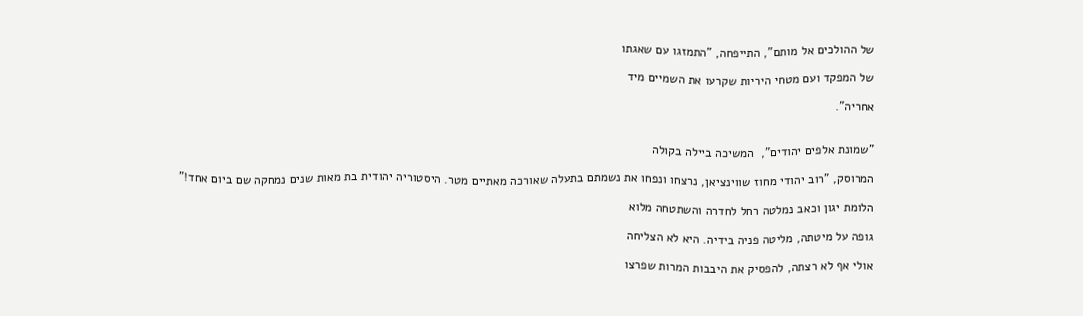של ההולכים אל מותם", התייפחה, "התמזגו עם שאגתו

של המפקד ועם מטחי היריות שקרעו את השמיים מיד

אחריה".


"שמונת אלפים יהודים",  המשיכה ביילה בקולה

המרוסק, "רוב יהודי מחוז שווינציאן, נרצחו ונפחו את נשמתם בתעלה שאורכה מאתיים מטר. היסטוריה יהודית בת מאות שנים נמחקה שם ביום אחד!"

הלומת יגון וכאב נמלטה רחל לחדרה והשתטחה מלוא

גופה על מיטתה, מליטה פניה בידיה. היא לא הצליחה

אולי אף לא רצתה, להפסיק את היבבות המרות שפרצו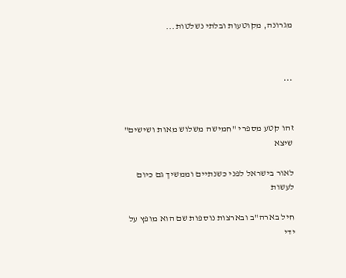מגרונה, מקוטעות ובלתי נשלטות...



***


זהו קטע מספרי "חמישה משלוש מאות ושישים" שיצא

לאור בישראל לפני כשנתיים וממשיך גם כיום לעשות

חיל בארה"ב ובארצות נוספות שם הוא מופץ על ידי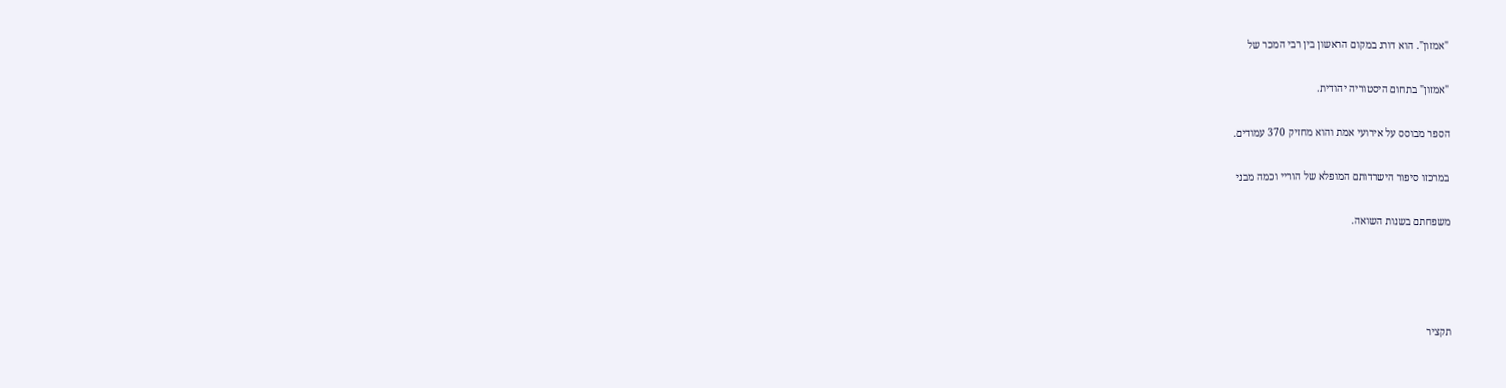"אמזון". הוא דורג במקום הראשון בין רבי המכר של

"אמזון" בתחום היסטוריה יהודית.

הספר מבוסס על אירועי אמת והוא מחזיק 370 עמודים.

במרכזו סיפור הישרדותם המופלא של הוריי וכמה מבני

משפחתם בשנות השואה.




תקציר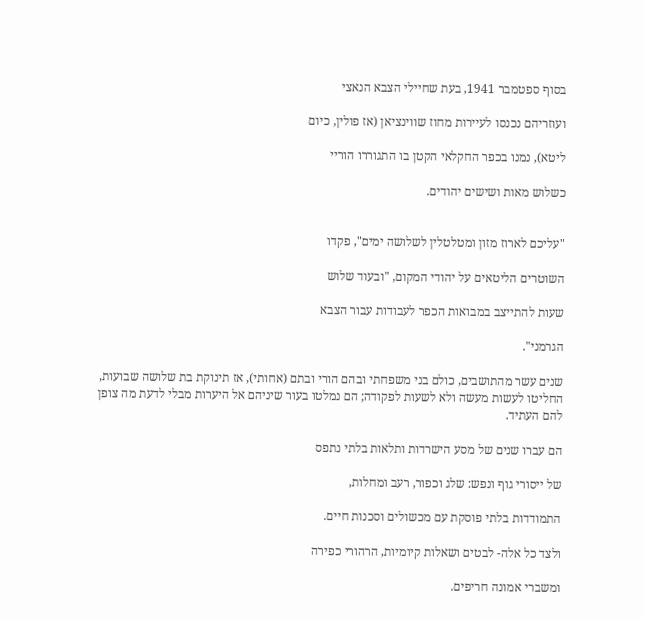בסוף ספטמבר 1941, בעת שחיילי הצבא הנאצי

ועוזריהם נכנסו לעיירות מחוז שווינציאן (אז פולין, כיום

ליטא), נמנו בכפר החקלאי הקטן בו התגוררו הוריי

כשלוש מאות ושישים יהודים.


"עליכם לארוז מזון ומטלטלין לשלושה ימים", פקדו

השוטרים הליטאים על יהודי המקום, "ובעוד שלוש

שעות להתייצב במבואות הכפר לעבודות עבור הצבא

הגרמני".

שנים עשר מהתושבים, כולם בני משפחתי ובהם הורי ובתם (אחותי), אז תינוקת בת שלושה שבועות, החליטו לעשות מעשה ולא לשעות לפקודה; הם נמלטו בעור שיניהם אל היערות מבלי לדעת מה צופן להם העתיד.

הם עברו שנים של מסע הישרדות ותלאות בלתי נתפס

של ייסורי גוף ונפש: שלג וכפור, רעב ומחלות,

התמודדות בלתי פוסקת עם מכשולים וסכנות חיים.

ולצד כל אלה- לבטים ושאלות קיומיות, הרהורי כפירה

ומשברי אמונה חריפים.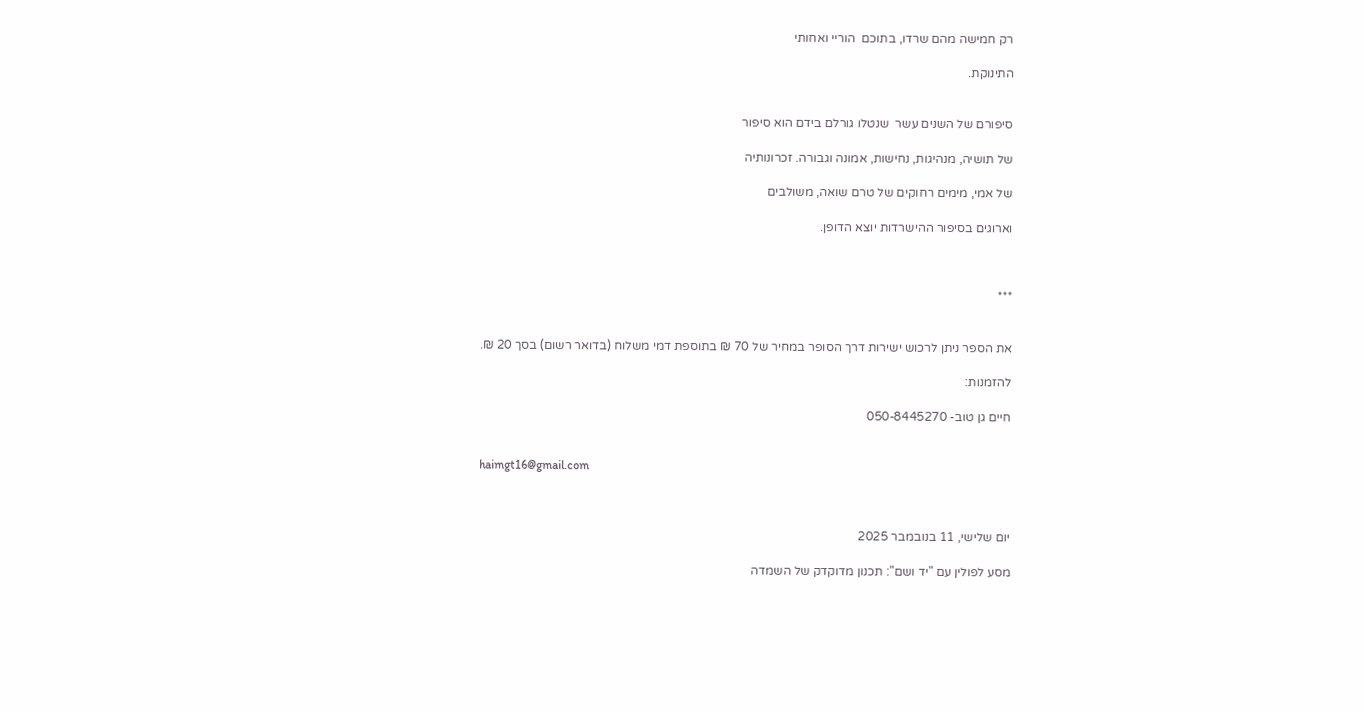רק חמישה מהם שרדו, בתוכם  הוריי ואחותי

התינוקת.


סיפורם של השנים עשר  שנטלו גורלם בידם הוא סיפור

של תושיה, מנהיגות, נחישות, אמונה וגבורה. זכרונותיה

של אמי, מימים רחוקים של טרם שואה, משולבים

וארוגים בסיפור ההישרדות יוצא הדופן.



***


את הספר ניתן לרכוש ישירות דרך הסופר במחיר של 70 ₪ בתוספת דמי משלוח (בדואר רשום) בסך 20 ₪.

להזמנות:

חיים גן טוב- 050-8445270


haimgt16@gmail.com



יום שלישי, 11 בנובמבר 2025

מסע לפולין עם "יד ושם": תכנון מדוקדק של השמדה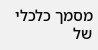מסמך כלכלי של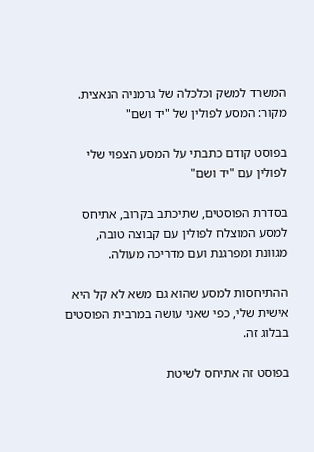המשרד למשק וכלכלה של גרמניה הנאצית. מקור: המסע לפולין של "יד ושם"

בפוסט קודם כתבתי על המסע הצפוי שלי לפולין עם "יד ושם"

בסדרת הפוסטים, שתיכתב בקרוב, אתיחס למסע המוצלח לפולין עם קבוצה טובה, מגוונת ומפרגנת ועם מדריכה מעולה.

ההתיחסות למסע שהוא גם משא לא קל היא אישית שלי, כפי שאני עושה במרבית הפוסטים בבלוג זה.

בפוסט זה אתיחס לשיטת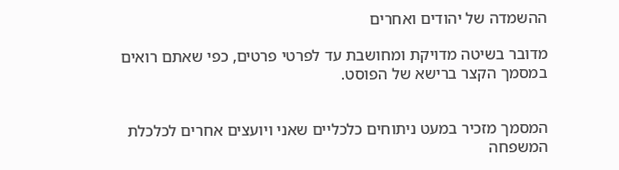ההשמדה של יהודים ואחרים

מדובר בשיטה מדויקת ומחושבת עד לפרטי פרטים, כפי שאתם רואים במסמך הקצר ברישא של הפוסט.


המסמך מזכיר במעט ניתוחים כלכליים שאני ויועצים אחרים לכלכלת המשפחה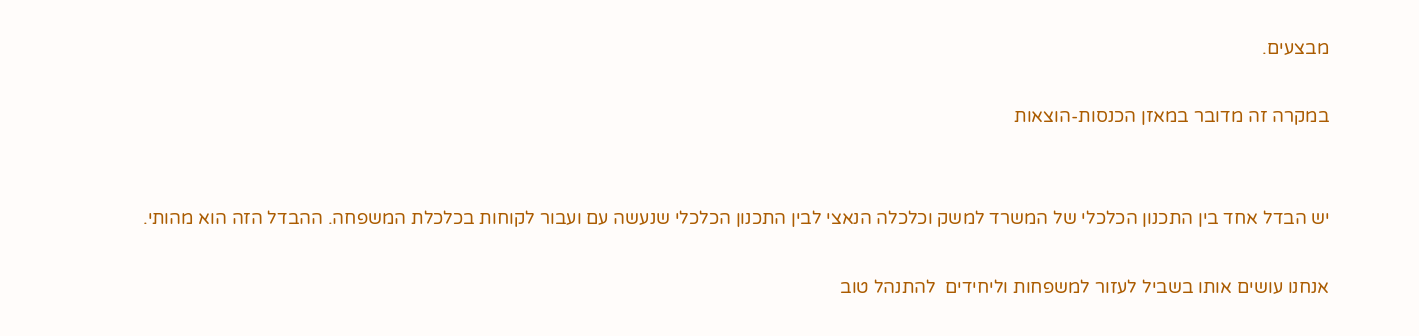מבצעים.

במקרה זה מדובר במאזן הכנסות-הוצאות


יש הבדל אחד בין התכנון הכלכלי של המשרד למשק וכלכלה הנאצי לבין התכנון הכלכלי שנעשה עם ועבור לקוחות בכלכלת המשפחה. ההבדל הזה הוא מהותי.

אנחנו עושים אותו בשביל לעזור למשפחות וליחידים  להתנהל טוב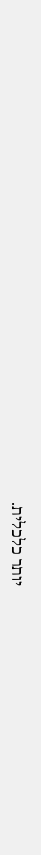יותר כלכלית.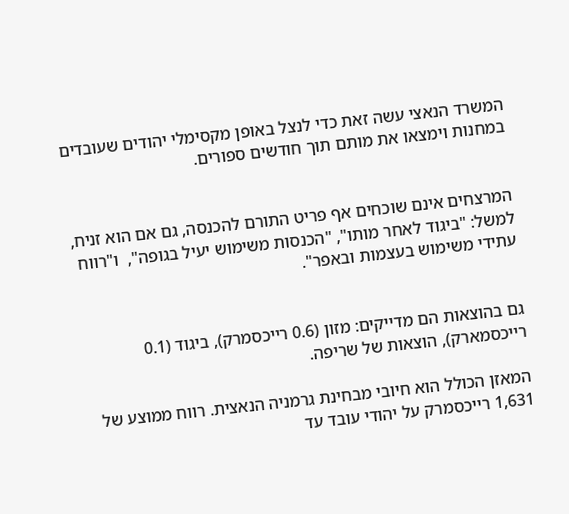המשרד הנאצי עשה זאת כדי לנצל באופן מקסימלי יהודים שעובדים במחנות וימצאו את מותם תוך חודשים ספורים.


המרצחים אינם שוכחים אף פריט התורם להכנסה, גם אם הוא זניח, למשל: "ביגוד לאחר מותו", "הכנסות משימוש יעיל בגופה",  ו"רווח עתידי משימוש בעצמות ובאפר".


גם בהוצאות הם מדייקים: מזון (0.6 רייכסמרק), ביגוד (0.1 רייכסמארק), הוצאות של שריפה.

המאזן הכולל הוא חיובי מבחינת גרמניה הנאצית. רווח ממוצע של 1,631 רייכסמרק על יהודי עובד עד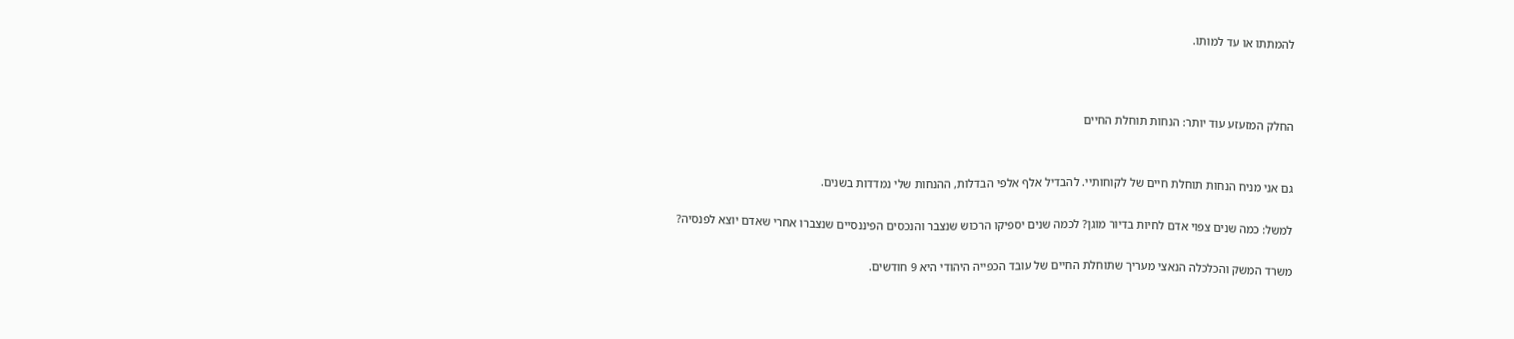להמתתו או עד למותו.



החלק המזעזע עוד יותר: הנחות תוחלת החיים


גם אני מניח הנחות תוחלת חיים של לקוחותיי. להבדיל אלף אלפי הבדלות, ההנחות שלי נמדדות בשנים.

למשל: כמה שנים צפוי אדם לחיות בדיור מוגן? לכמה שנים יספיקו הרכוש שנצבר והנכסים הפיננסיים שנצברו אחרי שאדם יוצא לפנסיה?

משרד המשק והכלכלה הנאצי מעריך שתוחלת החיים של עובד הכפייה היהודי היא 9 חודשים.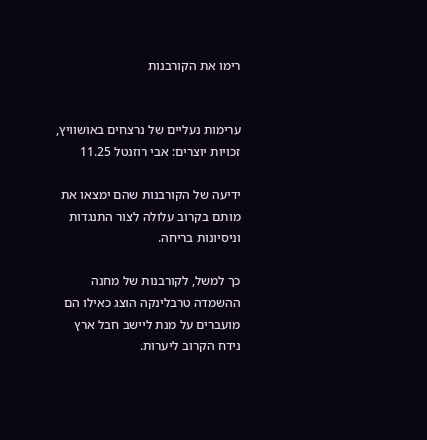רימו את הקורבנות


ערימות נעליים של נרצחים באושוויץ, זכויות יוצרים: אבי רוזנטל 11.25

ידיעה של הקורבנות שהם ימצאו את מותם בקרוב עלולה לצור התנגדות וניסיונות בריחה.

כך למשל, לקורבנות של מחנה ההשמדה טרבלינקה הוצג כאילו הם מועברים על מנת ליישב חבל ארץ נידח הקרוב ליערות.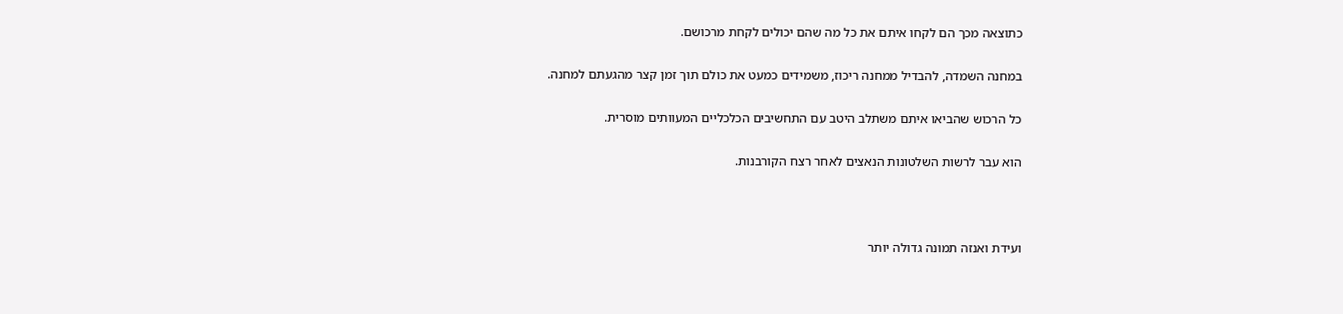כתוצאה מכך הם לקחו איתם את כל מה שהם יכולים לקחת מרכושם.

במחנה השמדה, להבדיל ממחנה ריכוז, משמידים כמעט את כולם תוך זמן קצר מהגעתם למחנה.

כל הרכוש שהביאו איתם משתלב היטב עם התחשיבים הכלכליים המעוותים מוסרית.

הוא עבר לרשות השלטונות הנאצים לאחר רצח הקורבנות.



ועידת ואנזה תמונה גדולה יותר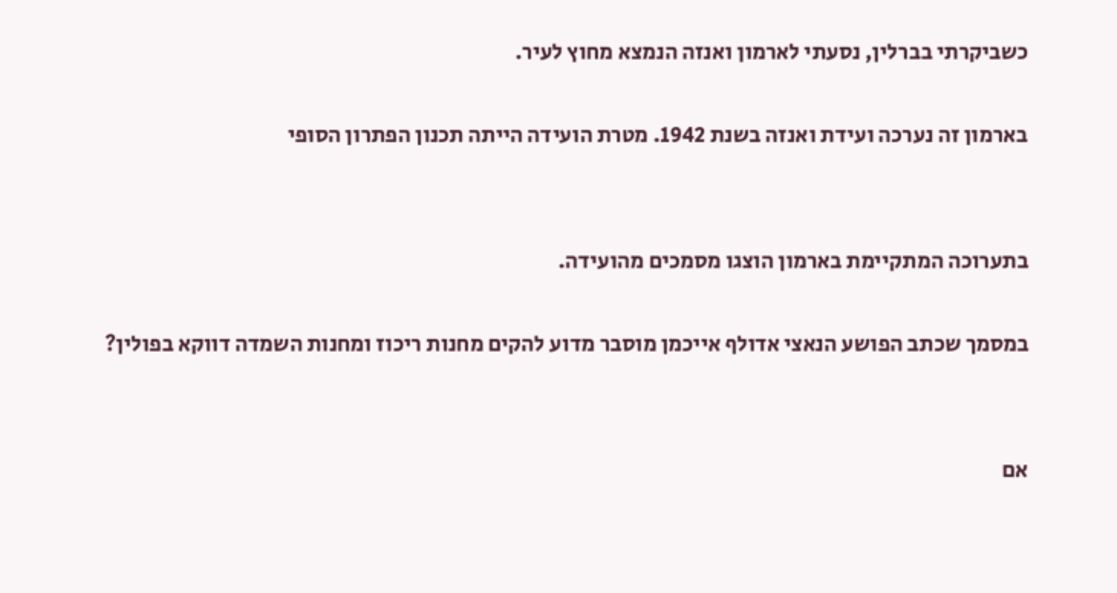כשביקרתי בברלין, נסעתי לארמון ואנזה הנמצא מחוץ לעיר.

בארמון זה נערכה ועידת ואנזה בשנת 1942. מטרת הועידה הייתה תכנון הפתרון הסופי


בתערוכה המתקיימת בארמון הוצגו מסמכים מהועידה.

במסמך שכתב הפושע הנאצי אדולף אייכמן מוסבר מדוע להקים מחנות ריכוז ומחנות השמדה דווקא בפולין?


אם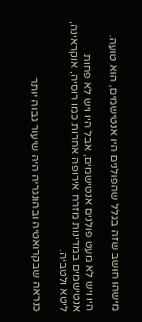מישהו חושב שזה בגלל שהפולנים היו אנטישמים, הוא טועה.

היו ויש לא מעט פולנים אנטישמים, אבל היו ויש לא פחות אנטישמים במדינות מזרח אירופה אחרות כמו רוסיה, אוקראינה, ליטא ולטביה.

כנראה שבקרואטיה ובהונגריה היה שיעור גבוה יותר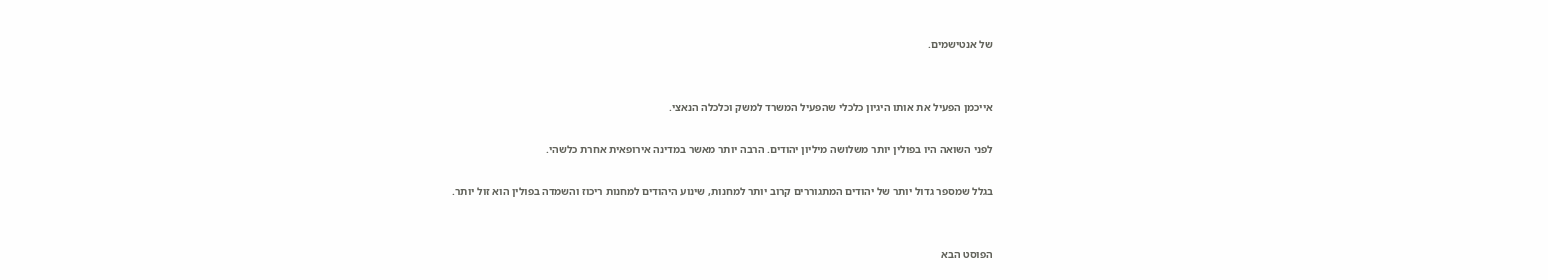של אנטישמים.


אייכמן הפעיל את אותו היגיון כלכלי שהפעיל המשרד למשק וכלכלה הנאצי.

לפני השואה היו בפולין יותר משלושה מיליון יהודים. הרבה יותר מאשר במדינה אירופאית אחרת כלשהי.

בגלל שמספר גדול יותר של יהודים המתגוררים קרוב יותר למחנות, שינוע היהודים למחנות ריכוז והשמדה בפולין הוא זול יותר.


הפוסט הבא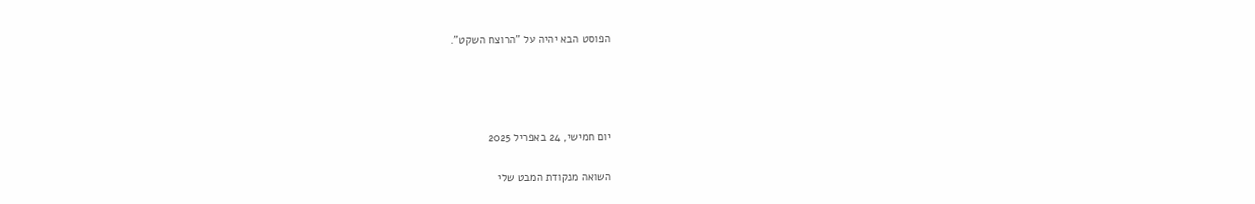הפוסט הבא יהיה על "הרוצח השקט".




יום חמישי, 24 באפריל 2025

השואה מנקודת המבט שלי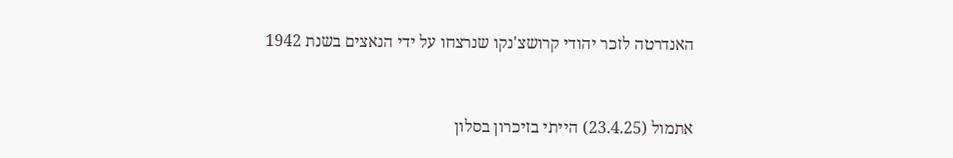האנדרטה לזכר יהודי קרושצ'נקו שנרצחו על ידי הנאצים בשנת 1942


אתמול (23.4.25) הייתי בזיכרון בסלון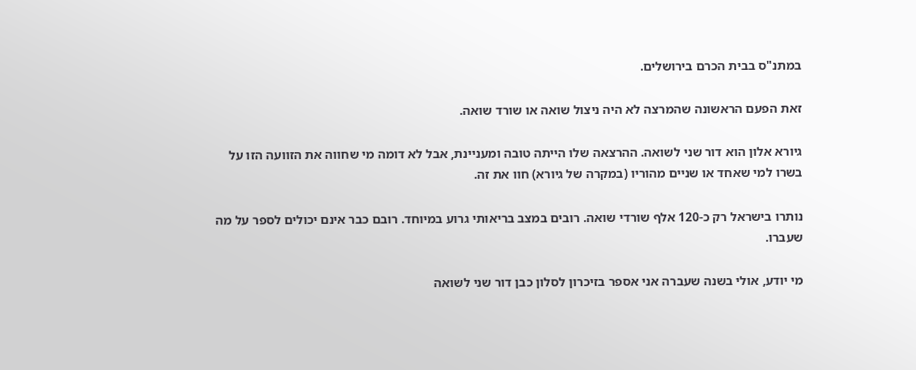במתנ"ס בבית הכרם בירושלים.

זאת הפעם הראשונה שהמרצה לא היה ניצול שואה או שורד שואה.

גיורא אלון הוא דור שני לשואה. ההרצאה שלו הייתה טובה ומעניינת, אבל לא דומה מי שחווה את הזוועה הזו על בשרו למי שאחד או שניים מהוריו (במקרה של גיורא) חוו את זה.

נותרו בישראל רק כ-120 אלף שורדי שואה. רובים במצב בריאותי גרוע במיוחד. רובם כבר אינם יכולים לספר על מה שעברו.

מי יודע, אולי בשנה שעברה אני אספר בזיכרון לסלון כבן דור שני לשואה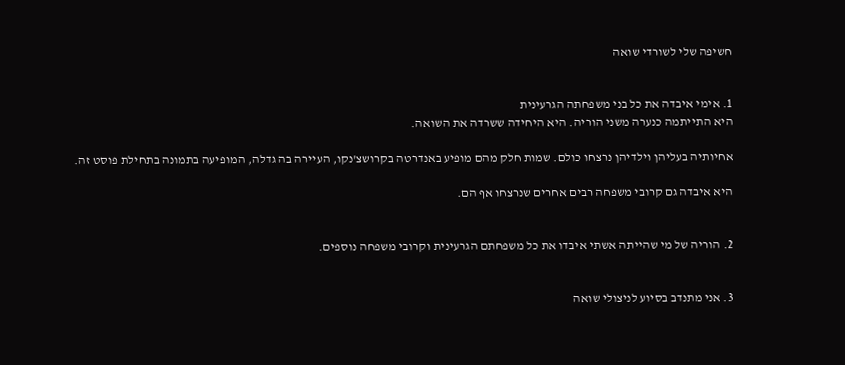חשיפה שלי לשורדי שואה


1. אימי איבדה את כל בני משפחתה הגרעינית
היא התייתמה כנערה משני הוריה. היא היחידה ששרדה את השואה.

אחיותיה בעליהן וילדיהן נרצחו כולם. שמות חלק מהם מופיע באנדרטה בקרושצ'נקו, העיירה בה גדלה, המופיעה בתמונה בתחילת פוסט זה.

היא איבדה גם קרובי משפחה רבים אחרים שנרצחו אף הם.


2. הוריה של מי שהייתה אשתי איבדו את כל משפחתם הגרעינית וקרובי משפחה נוספים.


3. אני מתנדב בסיוע לניצולי שואה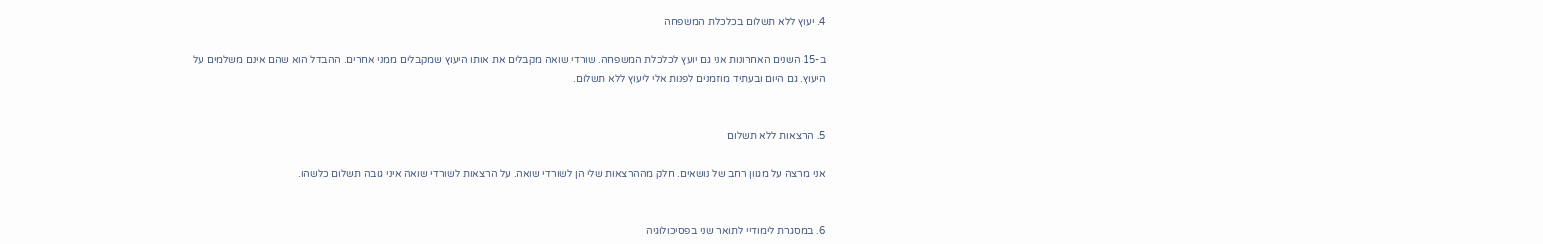4. יעוץ ללא תשלום בכלכלת המשפחה

ב-15 השנים האחרונות אני גם יועץ לכלכלת המשפחה. שורדי שואה מקבלים את אותו היעוץ שמקבלים ממני אחרים. ההבדל הוא שהם אינם משלמים על היעוץ. גם היום ובעתיד מוזמנים לפנות אלי ליעוץ ללא תשלום.


5. הרצאות ללא תשלום

אני מרצה על מגוון רחב של נושאים. חלק מההרצאות שלי הן לשורדי שואה. על הרצאות לשורדי שואה איני גובה תשלום כלשהו.


6. במסגרת לימודיי לתואר שני בפסיכולוגיה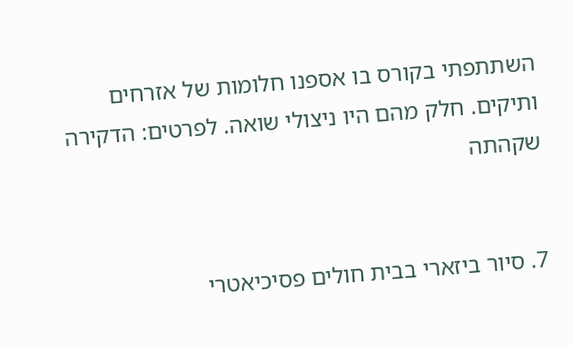השתתפתי בקורס בו אספנו חלומות של אזרחים ותיקים. חלק מהם היו ניצולי שואה. לפרטים: הדקירה שקהתה


7. סיור ביזארי בבית חולים פסיכיאטרי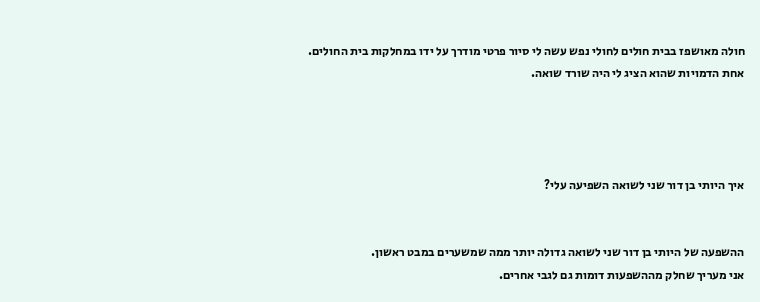חולה מאושפז בבית חולים לחולי נפש עשה לי סיור פרטי מודרך על ידו במחלקות בית החולים.
אחת הדמויות שהוא הציג לי היה שורד שואה.




איך היותי בן דור שני לשואה השפיעה עלי?


ההשפעה של היותי בן דור שני לשואה גדולה יותר ממה שמשערים במבט ראשון.
אני מעריך שחלק מההשפעות דומות גם לגבי אחרים.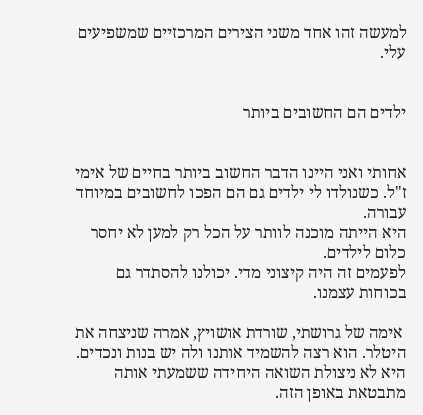למעשה זהו אחד משני הצירים המרכזיים שמשפיעים עלי.


ילדים הם החשובים ביותר


אחותי ואני היינו הדבר החשוב ביותר בחיים של אימי ז"ל. כשנולדו לי ילדים גם הם הפכו לחשובים במיוחד עבורה.
היא הייתה מוכנה לוותר על הכל רק למען לא יחסר כלום לילדים.
לפעמים זה היה קיצוני מדי. יכולנו להסתדר גם בכוחות עצמנו.

 אימה של גרושתי, שורדת אושויץ, אמרה שניצחה את היטלר. הוא רצה להשמיד אותנו ולה יש בנות ונכדים.
היא לא ניצולת השואה היחידה ששמעתי אותה מתבטאת באופן הזה.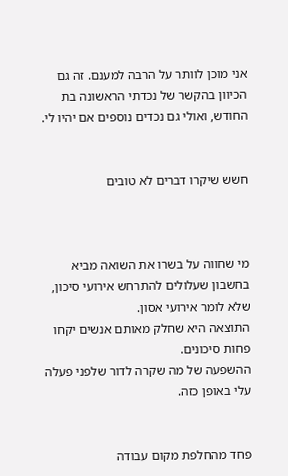אני מוכן לוותר על הרבה למענם. זה גם הכיוון בהקשר של נכדתי הראשונה בת החודש, ואולי גם נכדים נוספים אם יהיו לי.


חשש שיקרו דברים לא טובים



מי שחווה על בשרו את השואה מביא בחשבון שעלולים להתרחש אירועי סיכון, שלא לומר אירועי אסון.
התוצאה היא שחלק מאותם אנשים יקחו פחות סיכונים.
ההשפעה של מה שקרה לדור שלפני פעלה עלי באופן כזה.


פחד מהחלפת מקום עבודה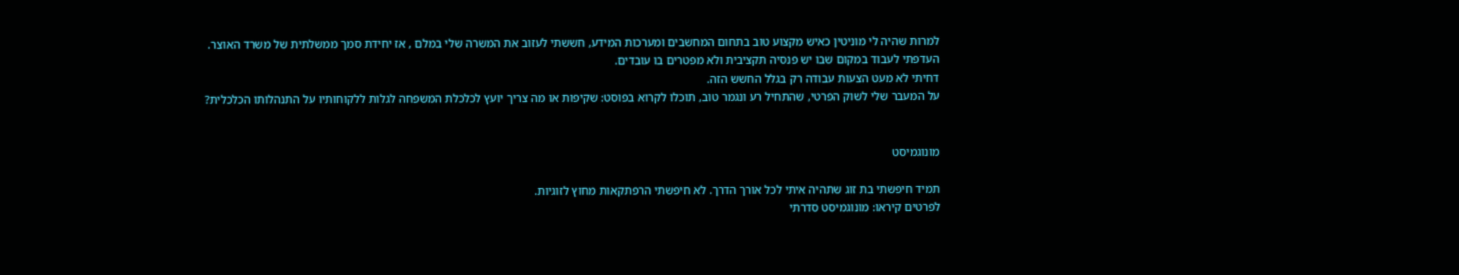למרות שהיה לי מוניטין כאיש מקצוע טוב בתחום המחשבים ומערכות המידע, חששתי לעזוב את המשרה שלי במלם , אז יחידת סמך ממשלתית של משרד האוצר.
העדפתי לעבוד במקום שבו יש פנסיה תקציבית ולא מפטרים בו עובדים.
דחיתי לא מעט הצעות עבודה רק בגלל החשש הזה.
על המעבר שלי לשוק הפרטי, שהתחיל רע ונגמר טוב, תוכלו לקרוא בפוסט: שקיפות או מה צריך יועץ לכלכלת המשפחה לגלות ללקוחותיו על התנהלותו הכלכלית?


מונוגמיסט

תמיד חיפשתי בת זוג שתהיה איתי לכל אורך הדרך. לא חיפשתי הרפתקאות מחוץ לזוגיות.
לפרטים קיראו: מונוגמיסט סדרתי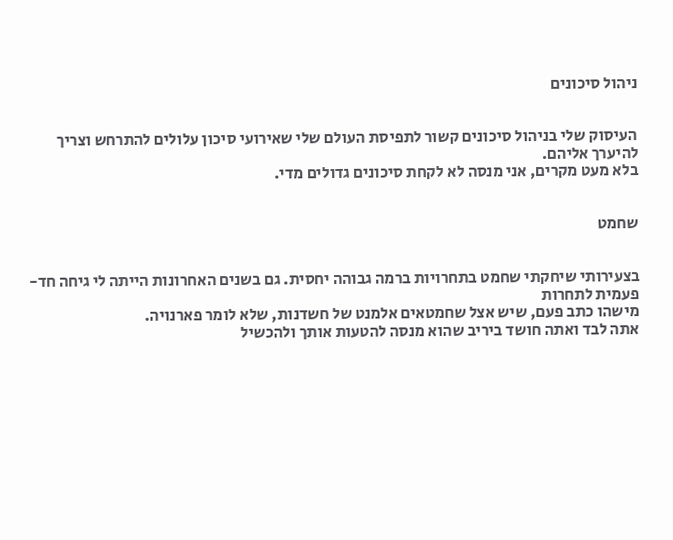ניהול סיכונים


העיסוק שלי בניהול סיכונים קשור לתפיסת העולם שלי שאירועי סיכון עלולים להתרחש וצריך להיערך אליהם.
בלא מעט מקרים, אני מנסה לא לקחת סיכונים גדולים מדי.


שחמט


בצעירותי שיחקתי שחמט בתחרויות ברמה גבוהה יחסית. גם בשנים האחרונות הייתה לי גיחה חד-פעמית לתחרות
מישהו כתב פעם, שיש אצל שחמטאים אלמנט של חשדנות, שלא לומר פארנויה.
אתה לבד ואתה חושד ביריב שהוא מנסה להטעות אותך ולהכשיל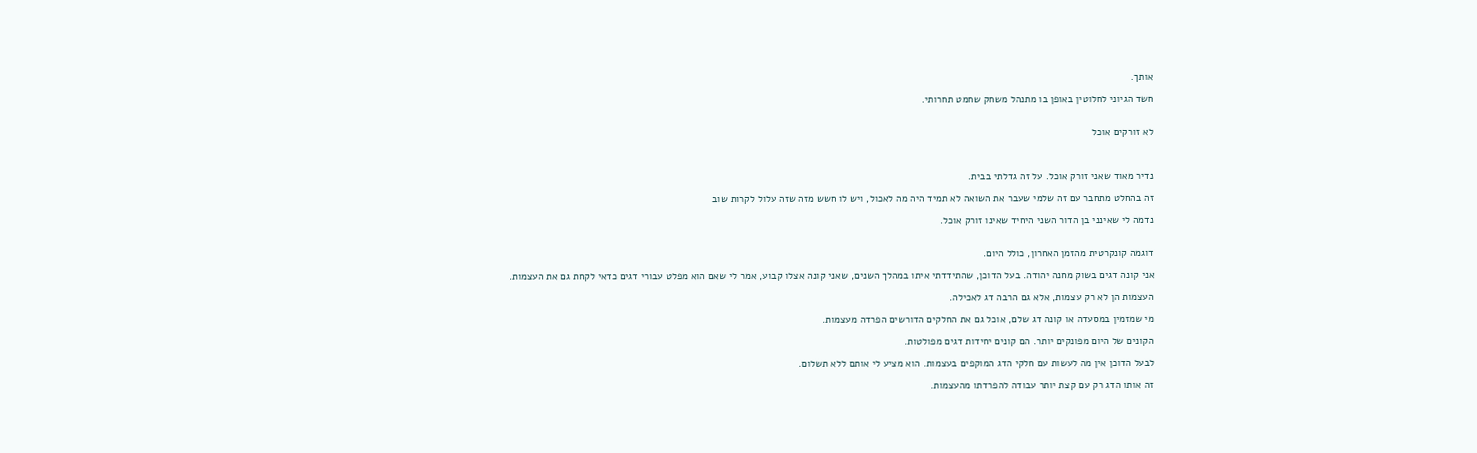אותך.

חשד הגיוני לחלוטין באופן בו מתנהל משחק שחמט תחרותי.


לא זורקים אוכל



נדיר מאוד שאני זורק אוכל. על זה גדלתי בבית.

זה בהחלט מתחבר עם זה שלמי שעבר את השואה לא תמיד היה מה לאכול, ויש לו חשש מזה שזה עלול לקרות שוב

נדמה לי שאינני בן הדור השני היחיד שאינו זורק אוכל.


דוגמה קונקרטית מהזמן האחרון, כולל היום.

אני קונה דגים בשוק מחנה יהודה. בעל הדוכן, שהתידדתי איתו במהלך השנים, שאני קונה אצלו קבוע, אמר לי שאם הוא מפלט עבורי דגים כדאי לקחת גם את העצמות.

העצמות הן לא רק עצמות, אלא גם הרבה דג לאכילה.

מי שמזמין במסעדה או קונה דג שלם, אוכל גם את החלקים הדורשים הפרדה מעצמות.

הקונים של היום מפונקים יותר. הם קונים יחידות דגים מפולטות.

לבעל הדוכן אין מה לעשות עם חלקי הדג המוקפים בעצמות. הוא מציע לי אותם ללא תשלום.

זה אותו הדג רק עם קצת יותר עבודה להפרדתו מהעצמות.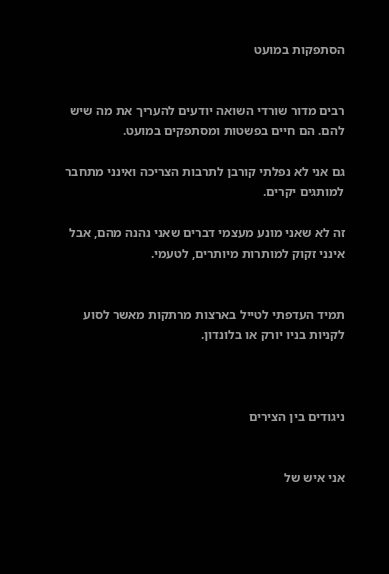הסתפקות במועט


רבים מדור שורדי השואה יודעים להעריך את מה שיש להם. הם חיים בפשטות ומסתפקים במועט.

גם אני לא נפלתי קורבן לתרבות הצריכה ואינני מתחבר למותגים יקרים.

זה לא שאני מונע מעצמי דברים שאני נהנה מהם, אבל אינני זקוק למותרות מיותרים, לטעמי.


תמיד העדפתי לטייל בארצות מרתקות מאשר לסוע לקניות בניו יורק או בלונדון.



ניגודים בין הצירים


אני איש של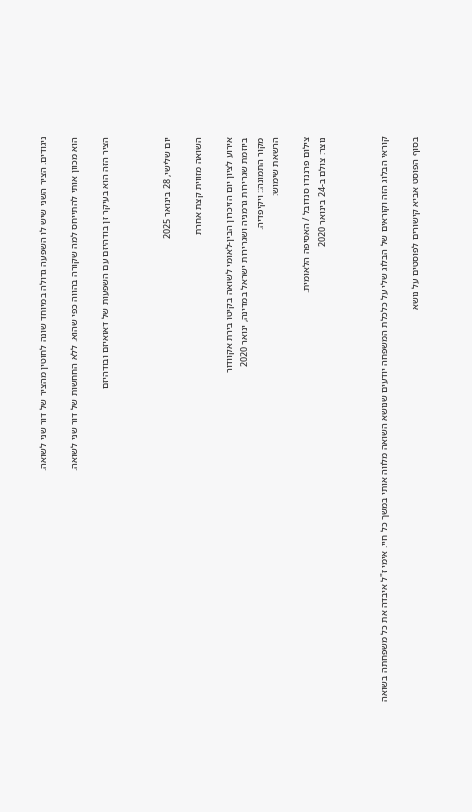ניגודים. הציר השני שיש לו השפעה גדולה במיוחד שונה לחוטין מהציר של דור שני לשואה.

הוא מכוון אותי להתייחס למה שקורה בהווה כפי שהוא. ללא החחשות של דור שני לשואה.

הציר הזה הוא בעיקר זן בודהיזם עם השפעות של דאואיזם ובודהיזם



יום שלישי, 28 בינואר 2025

השואה מזווית קצת אחרת

אירוע לציון יום הזיכרון הבין-לאומי לשואה בקיטו בירת אקוודור
ביוזמת שגרירות גרמניה ושגרירות ישראל במדינה, ינואר 2020
מקור התמונה:: ויקיפדיה.
הרשאת שימוש:

צילום פרננדו סנדובל / האסיפה הלאומית.
נוצר: צולם ב-24 בינואר 2020



קוראי הבלוג הזה וקוראים של הבלוג שלי על כלכלת המשפחה יודעים שנושא השואה מלווה אותי במשך כל חיי. אימי ז"ל איבדה את כל משפחתה בשואה

בסוף הפוסט אביא קישורים לפוסטים על נושא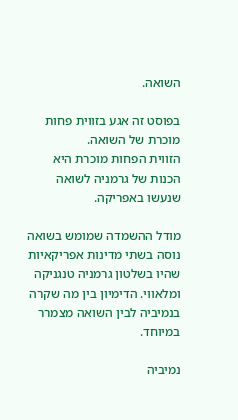השואה.

בפוסט זה אגע בזווית פחות מוכרת של השואה.
הזווית הפחות מוכרת היא הכנות של גרמניה לשואה שנעשו באפריקה.

מודל ההשמדה שמומש בשואה נוסה בשתי מדינות אפריקאיות שהיו בשלטון גרמניה טנגניקה ומלאווי. הדימיון בין מה שקרה בנמיביה לבין השואה מצמרר במיוחד.

נמיביה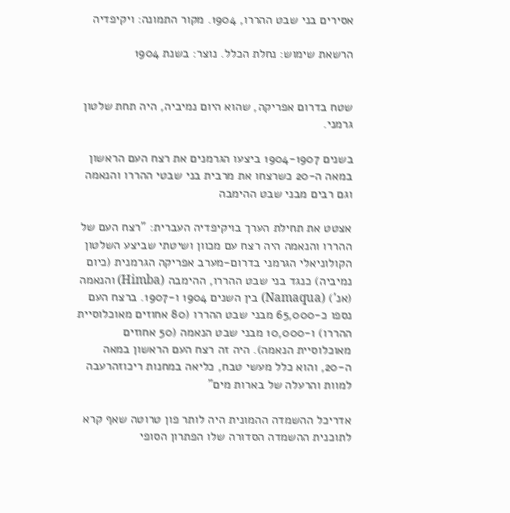אסירים בני שבט ההררו, 1904. מקור התמונה: ויקיפדיה

הרשאת שימוש: נחלת הכלל. נוצר: בשנת 1904


שטח בדרום אפריקה, שהוא היום נמיביה, היה תחת שלטון גרמני.

בשנים 1904-1907 ביצעו הגרמנים את רצח העם הראשון במאה ה-20 כשרצחו את מרבית בני שבטי ההררו והנאמה וגם רבים מבני שבט ההימבה

אצטט את תחילת הערך בויקיפדיה העברית: "רצח העם של ההררו והנאמה היה רצח עם מכוון ושיטתי שביצע השלטון הקולוניאלי הגרמני בדרום-מערב אפריקה הגרמנית (כיום נמיביה) כנגד בני שבט ההררו, ההימבה (Himba) והנאמה (אנ') (Namaqua) בין השנים 1904 ו-1907. ברצח העם נספו כ-65,000 מבני שבט ההררו (80 אחוזים מאוכלוסיית ההררו) ו-10,000 מבני שבט הנאמה (50 אחוזים מאוכלוסיית הנאמה). היה זה רצח העם הראשון במאה ה-20, והוא כלל מעשי טבח, כליאה במחנות ריכוזהרעבה למוות והרעלה של בארות מים"

אדריכל ההשמדה ההמונית היה לותר פון טרוטה שאף קרא לתוכנית ההשמדה הסדורה שלו הפתרון הסופי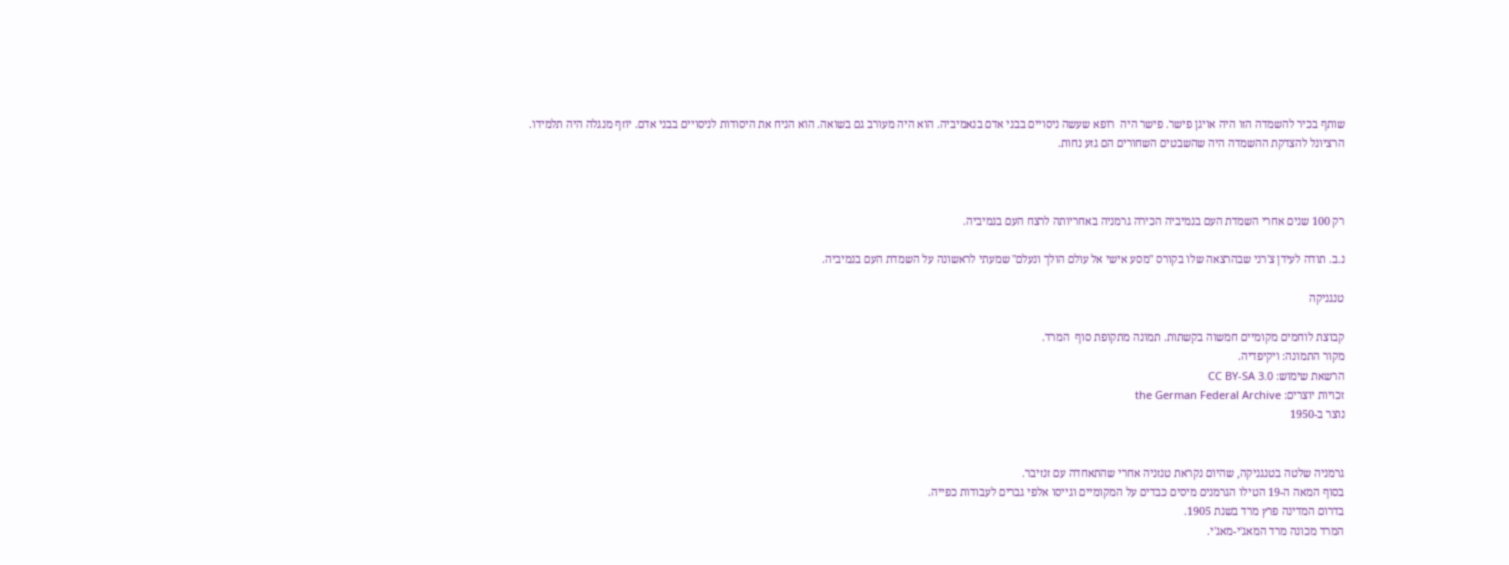שותף בכיר להשמדה הזו היה אויגן פישר. פישר היה  רופא שעשה ניסויים בבני אדם בנאמיביה. הוא היה מעורב גם בשואה. הוא הניח את היסודות לניסויים בבני אדם. יוזף מנגלה היה תלמידו.
הרציונל להצדקת ההשמדה היה שהשבטים השחורים הם גזע נחות.



רק 100 שנים אחרי השמדת העם בנמיביה הכירה גרמניה באחריותה לרצח העם בנמיביה.

נ.ב. תודה לעידן צ'רני שבהרצאה שלו בקורס "מסע אישי אל עולם הולך ונעלם" שמעתי לראשונה על השמדת העם בנמיביה.

טנגניקה

קבוצת לוחמים מקומיים חמשוה בקשתות. תמונה מתקופת סוף  המרד.
מקור התמונה: ויקיפדיה.
הרשאת שימוש: CC BY-SA 3.0
זכויות יוצרים: the German Federal Archive
נוצר ב-1950


גרמניה שלטה בטנגניקה, שהיום נקראת טנזניה אחרי שהתאחדה עם זנזיבר.
בסוף המאה ה-19 הטילו הגרמנים מיסים כבדים על המקומיים וגייסו אלפי גברים לעבודות כפייה.
בדרום המדינה פרץ מרד בשנת 1905.
המרד מכונה מרד המאג'י-מאג'י.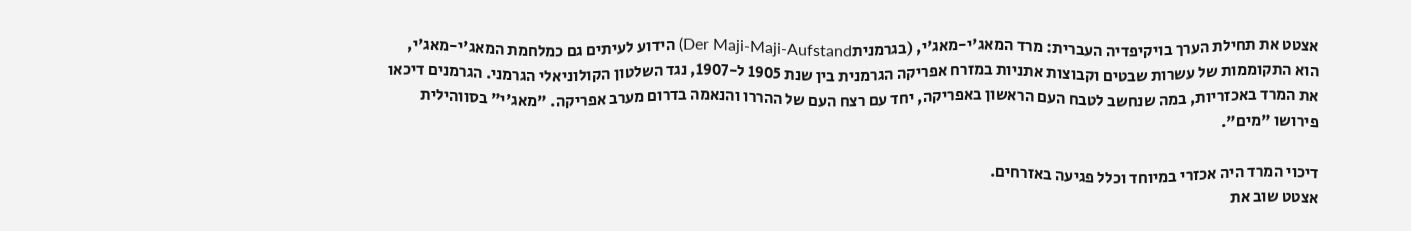אצטט את תחילת הערך בויקיפדיה העברית: מרד המאג'י-מאג'י, (בגרמניתDer Maji-Maji-Aufstand) הידוע לעיתים גם כמלחמת המאג'י-מאג'י, הוא התקוממות של עשרות שבטים וקבוצות אתניות במזרח אפריקה הגרמנית בין שנת 1905 ל-1907, נגד השלטון הקולוניאלי הגרמני. הגרמנים דיכאו את המרד באכזריות, במה שנחשב לטבח העם הראשון באפריקה, יחד עם רצח העם של ההררו והנאמה בדרום מערב אפריקה. "מאג'י" בסווהילית פירושו "מים".

דיכוי המרד היה אכזרי במיוחד וכלל פגיעה באזרחים.
אצטט שוב את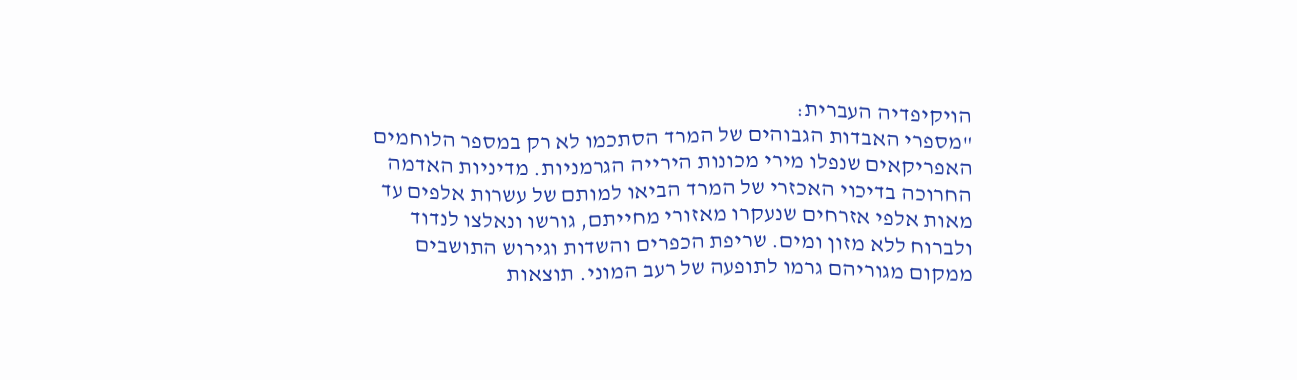הויקיפדיה העברית:
"מספרי האבדות הגבוהים של המרד הסתכמו לא רק במספר הלוחמים האפריקאים שנפלו מירי מכונות הירייה הגרמניות. מדיניות האדמה החרוכה בדיכוי האכזרי של המרד הביאו למותם של עשרות אלפים עד מאות אלפי אזרחים שנעקרו מאזורי מחייתם, גורשו ונאלצו לנדוד ולברוח ללא מזון ומים. שריפת הכפרים והשדות וגירוש התושבים ממקום מגוריהם גרמו לתופעה של רעב המוני. תוצאות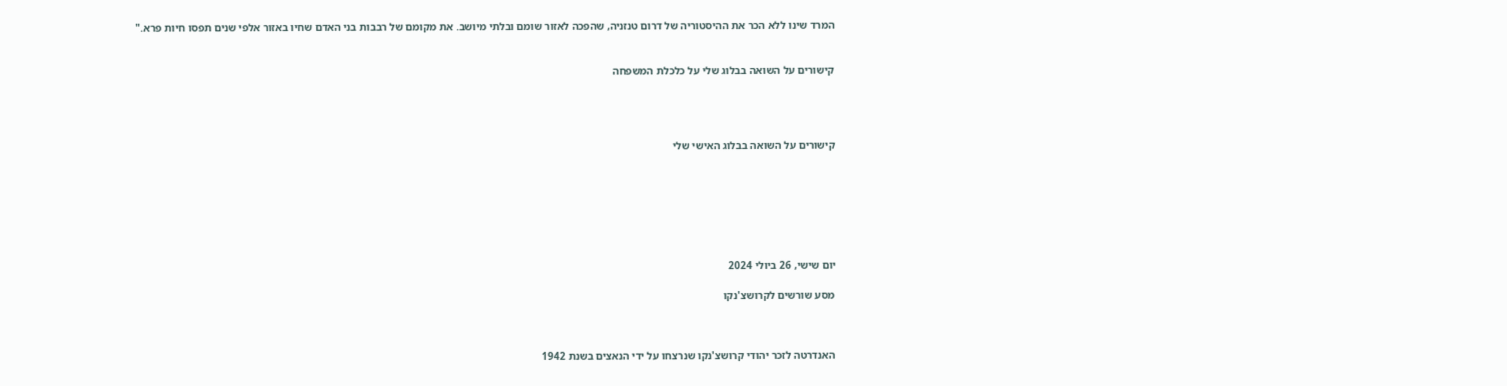המרד שינו ללא הכר את ההיסטוריה של דרום טנזניה, שהפכה לאזור שומם ובלתי מיושב. את מקומם של רבבות בני האדם שחיו באזור אלפי שנים תפסו חיות פרא."


קישורים על השואה בבלוג שלי על כלכלת המשפחה




קישורים על השואה בבלוג האישי שלי







יום שישי, 26 ביולי 2024

מסע שורשים לקרושצ'נקו



האנדרטה לזכר יהודי קרושצ'נקו שנרצחו על ידי הנאצים בשנת 1942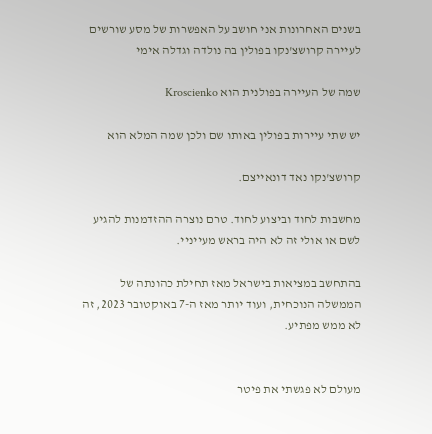בשנים האחרונות אני חושב על האפשרות של מסע שורשים לעיירה קרושצ'נקו בפולין בה נולדה וגדלה אימי

שמה של העיירה בפולנית הוא Kroscienko

יש שתי עיירות בפולין באותו שם ולכן שמה המלא הוא

קרושצ'נקו נאד דונאייצם.

מחשבות לחוד וביצוע לחוד. טרם נוצרה ההזדמנות להגיע לשם או אולי זה לא היה בראש מעייניי.

בהתחשב במציאות בישראל מאז תחילת כהונתה של הממשלה הנוכחית, ועוד יותר מאז ה-7 באוקטובר 2023, זה לא ממש מפתיע.


מעולם לא פגשתי את פיטר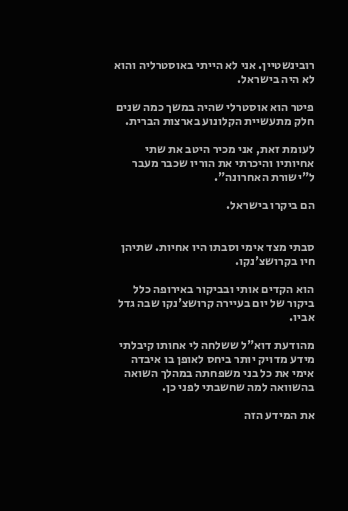רובינשטיין. אני לא הייתי באוסטרליה והוא לא היה בישראל.

פיטר הוא אוסטרלי שהיה במשך כמה שנים חלק מתעשיית הקלונוע בארצות הברית.

לעומת זאת, אני מכיר היטב את שתי אחיותיו והיכרתי את הוריו שכבר מעבר ל"ישורת האחרונה".

הם ביקרו בישראל.


סבתי מצד אימי וסבתו היו אחיות. שתיהן חיו בקרושצ'נקו.

הוא הקדים אותי ובביקור באירופה כלל ביקור של יום בעיירה קרושצ'נקו שבה גדל אביו.

מהודעת דוא"ל ששלחה לי אחותו קיבלתי מידע מדויק יותר ביחס לאופן בו איבדה אימי את כל בני משפחתה במהלך השואה בהשוואה למה שחשבתי לפני כן.

את המידע הזה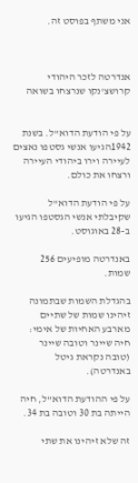אני משתף בפוסט זה.



אנדרטה לזכר היהודי קרושצ'נקו שנרצחו בשואה


על פי הודעת הדוא"ל. בשנת 1942הגיעו אנשי גסטפו נאצים לעיירה וירו ביהודי העיירה ורצחו את כולם.

על פי הודעת הדוא"ל שקיבלתי אנשי הגסטפו הגיעו ב-28 באוגוסט.

באנדרטה מופיעים 256 שמות.

בהגדלת השמות שבתמונה זיהינו שמות של שתיים מארבע האחיות של אימי: חיה שיינר וטובה שיינר (טובה נקראת גיטל באנדרטה).

על פי ההודעת הדוא"ל, חיה הייתה בת 30 וטובה בת 34.

זה שלא זיהינו את שתי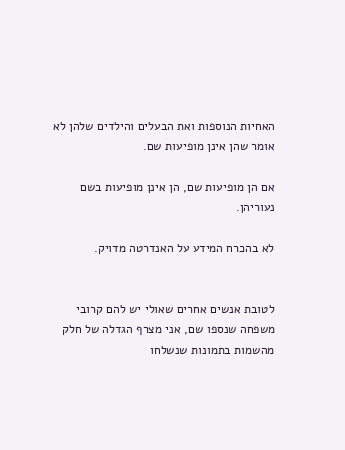האחיות הנוספות ואת הבעלים והילדים שלהן לא אומר שהן אינן מופיעות שם.

אם הן מופיעות שם, הן אינן מופיעות בשם נעוריהן.

לא בהכרח המידע על האנדרטה מדויק.


לטובת אנשים אחרים שאולי יש להם קרובי משפחה שנספו שם, אני מצרף הגדלה של חלק מהשמות בתמונות שנשלחו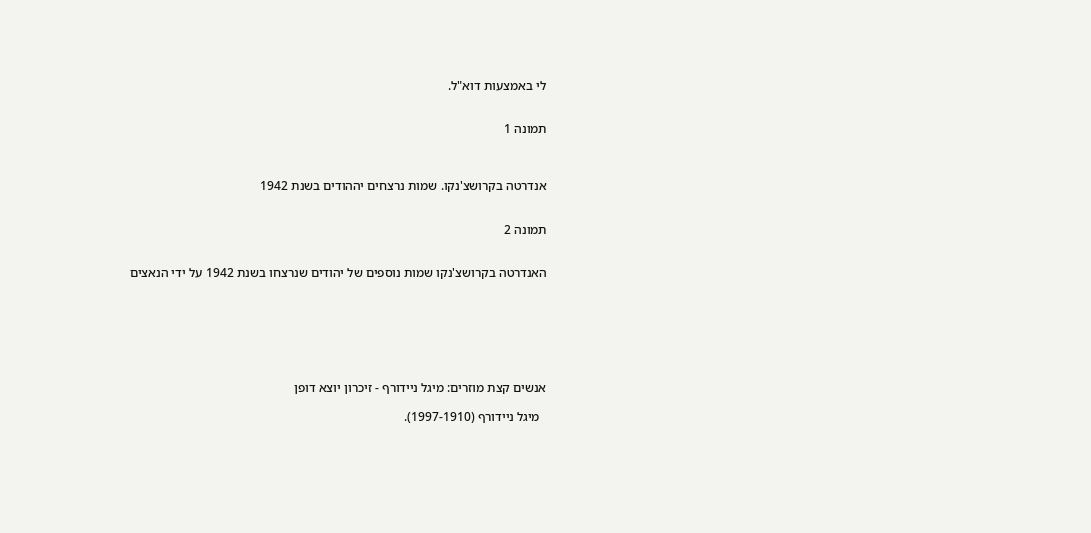לי באמצעות דוא"ל.


תמונה 1



אנדרטה בקרושצ'נקו. שמות נרצחים יההודים בשנת 1942


תמונה 2


האנדרטה בקרושצ'נקו שמות נוספים של יהודים שנרצחו בשנת 1942 על ידי הנאצים







אנשים קצת מוזרים: מיגל ניידורף - זיכרון יוצא דופן

  מיגל ניידורף (1997-1910).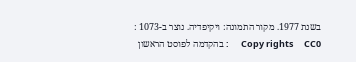בשנת 1977. מקור התמונה: ויקיפדיה. נוצר ב-1073 :      Copy rights     CC0      : בהקדמה לפוסט הראשון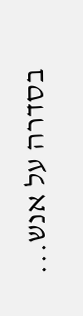בסדרה על אנש...